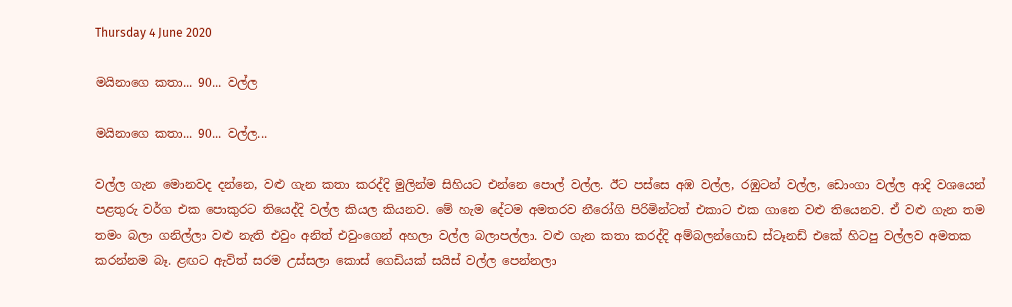Thursday 4 June 2020

මයිනාගෙ කතා... 90... වල්ල

මයිනාගෙ කතා... 90... වල්ල...

වල්ල ගැන මොනවද දන්නෙ, වළු ගැන කතා කරද්දි මුලින්ම සිහියට එන්නෙ පොල් වල්ල. ඊට පස්සෙ අඹ වල්ල, රඹුටන් වල්ල, ඩොංගා වල්ල ආදි වශයෙන් පළතුරු වර්ග එක පොකුරට තියෙද්දි වල්ල කියල කියනව. මේ හැම දේටම අමතරව නීරෝගි පිරිමින්ටත් එකාට එක ගානෙ වළු තියෙනව. ඒ වළු ගැන තම තමං බලා ගනිල්ලා වළු නැති එවුං අනිත් එවුංගෙන් අහලා වල්ල බලාපල්ලා. වළු ගැන කතා කරද්දි අම්බලන්ගොඩ ස්ටෑනඩ් එකේ හිටපු වල්ලව අමතක කරන්නම බෑ. ළඟට ඇවිත් සරම උස්සලා කොස් ගෙඩියක් සයිස් වල්ල පෙන්නලා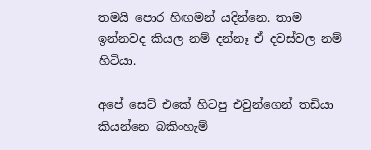තමයි පොර හිඟමන් යදින්නෙ. තාම ඉන්නවද කියල නම් දන්නෑ ඒ දවස්වල නම් හිටියා.

අපේ සෙට් එකේ හිටපු එවුන්ගෙන් තඩියා කියන්නෙ බකිංහැම්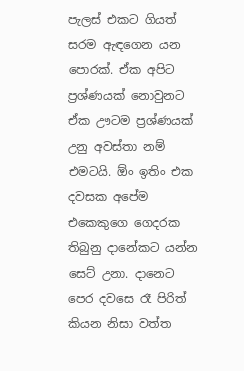පැලස් එකට ගියත් සරම ඇඳගෙන යන පොරක්. ඒක අපිට ප්‍රශ්ණයක් නොවුනට ඒක ඌටම ප්‍රශ්ණයක් උනු අවස්තා නම් එමටයි. ඕං ඉතිං එක දවසක අපේම එකෙකුගෙ ගෙදරක තිබුනු දානේකට යන්න සෙට් උනා. දානෙට පෙර දවසෙ රෑ පිරිත් කියන නිසා වත්ත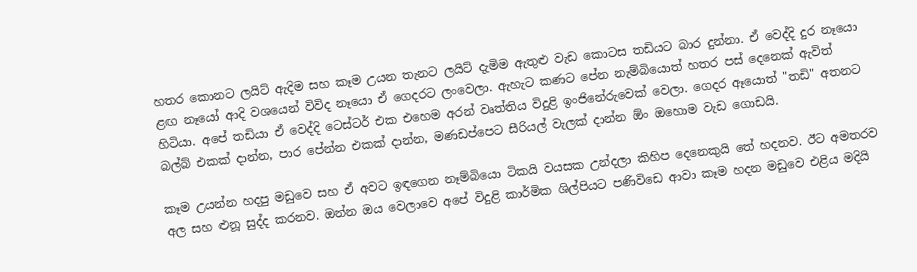හතර කොනට ලයිට් ඇදිම සහ කෑම උයන තැනට ලයිට් දැමිම ඇතුළු වැඩ කොටස තඩියට බාර දුන්නා. ඒ වෙද්දි දුර නෑයො ළඟ නෑයෝ ආදි වශයෙන් විවිද නෑයො ඒ ගෙදරට ලංවෙලා. ඇහැට කණට පේන නැම්බියොත් හතර පස් දෙනෙක් ඇවිත් හිටියා. අපේ තඩියා ඒ වෙද්දි ටෙස්ටර් එක එහෙම අරන් වෘත්තිය විදුළි ඉංජිනේරුවෙක් වෙලා. ගෙදර ඈයොත් "තඩි" අතනට බල්බ් එකක් දාන්න, පාර පේන්න එකක් දාන්න, මණඩප්පෙට සීරියල් වැලක් දාන්න ඕං ඔහොම වැඩ ගොඩයි.

කෑම උයන්න හදපු මඩුවෙ සහ ඒ අවට ඉඳගෙන නෑම්බියො ටිකයි වයසක උන්දලා කිහිප දෙනෙකුයි තේ හදනව. ඊට අමතරව අල සහ ළුනූ සුද්ද කරනව. ඔන්න ඔය වෙලාවෙ අපේ විදුළි කාර්මික ශිල්පියට පණිවිඩෙ ආවා කෑම හදන මඩුවෙ එළිය මදියි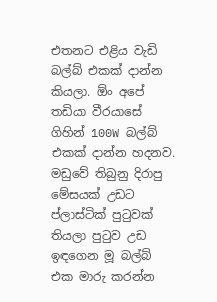එතනට එළිය වැඩි බල්බ් එකක් දාන්න කියලා. ඕං අපේ තඩියා වීරයාසේ ගිහින් 100W බල්බ් එකක් දාන්න හදනව. මඩුවේ තිබුනු දිරාපු මේසයක් උඩට ප්ලාස්ටික් පුටුවක් තියලා පුටුව උඩ ඉඳගෙන මූ බල්බ් එක මාරු කරන්න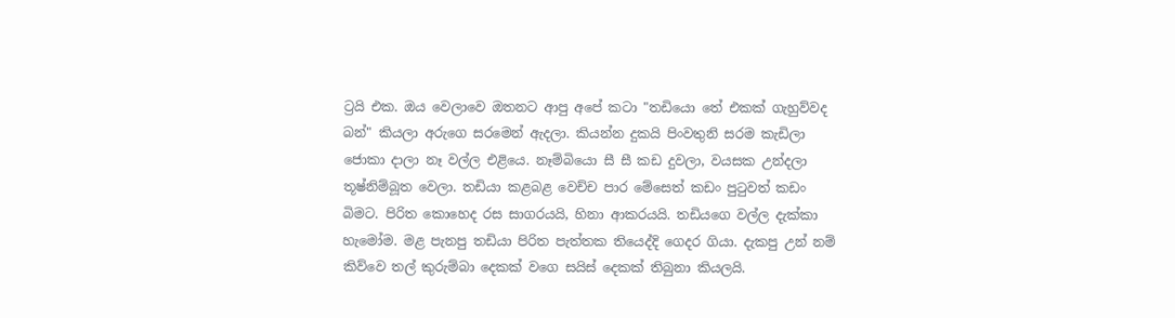ට්‍රයි එක. ඔය වෙලාවෙ ඔතනට ආපු අපේ කටා "තඩියො තේ එකක් ගැහුව්වද බන්" කියලා අරුගෙ සරමෙන් ඇදලා. කියන්න දුකයි පිංවතුනි සරම කැඩිලා ජොකා දාලා නෑ වල්ල එළියෙ. නෑම්බියො සී සී කඩ දුවලා, වයසක උන්දලා තූෂ්නිම්බූත වෙලා. තඩියා කළබළ වෙච්ච පාර මේසෙත් කඩං පුටුවත් කඩං බිමට. පිරිත කොහෙද රස සාගරයයි, හිනා ආකරයයි. තඩියගෙ වල්ල දැක්කා හැමෝම. මළ පැනපු තඩියා පිරිත පැත්තක තියෙද්දි ගෙදර ගියා. දැකපු උන් නම් කිව්වෙ තල් කුරුම්බා දෙකක් වගෙ සයිස් දෙකක් තිබුනා කියලයි.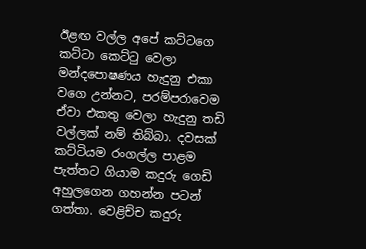ඊළඟ වල්ල අපේ කට්ටගෙ කට්ටා කෙට්ටු වෙලා මන්දපොෂණය හැදුනු එකා වගෙ උන්නට, පරම්පරාවෙම ඒවා එකතු වෙලා හැදුනු තඩි වල්ලක් නම් තිබ්බා. දවසක් කට්ටියම රංගල්ල පාළම පැත්තට ගියාම කදුරු ගෙඩි අහුලගෙන ගහන්න පටන් ගත්තා. වෙළිච්ච කදුරු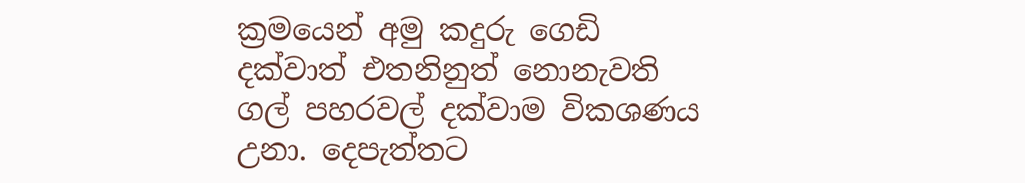ක්‍රමයෙන් අමු කදුරු ගෙඩි දක්වාත් එතනිනුත් නොනැවති ගල් පහරවල් දක්වාම විකශණය උනා. දෙපැත්තට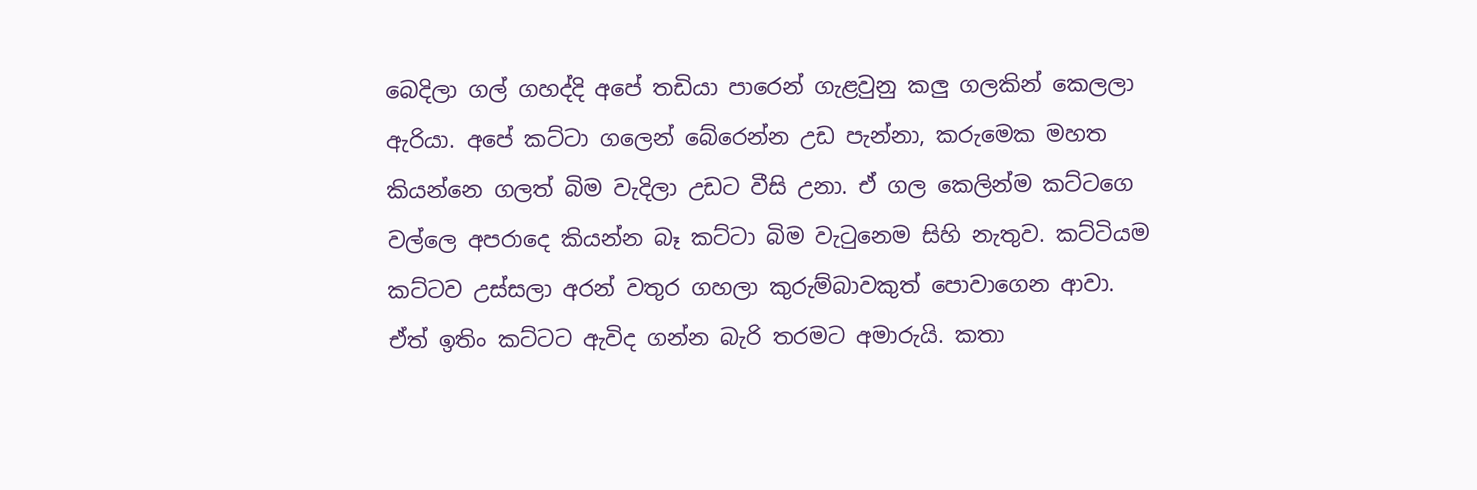බෙදිලා ගල් ගහද්දි අපේ තඩියා පාරෙන් ගැළවුනු කලු ගලකින් කෙලලා ඇරියා. අපේ කට්ටා ගලෙන් බේරෙන්න උඩ පැන්නා, කරුමෙක මහත කියන්නෙ ගලත් බිම වැදිලා උඩට වීසි උනා. ඒ ගල කෙලින්ම කට්ටගෙ වල්ලෙ අපරාදෙ කියන්න බෑ කට්ටා බිම වැටුනෙම සිහි නැතුව. කට්ටියම කට්ටව උස්සලා අරන් වතුර ගහලා කුරුම්බාවකුත් පොවාගෙන ආවා. ඒත් ඉතිං කට්ටට ඇවිද ගන්න බැරි තරමට අමාරුයි. කතා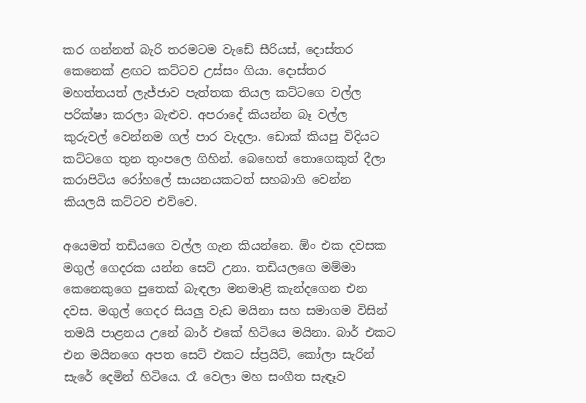කර ගන්නත් බැරි තරමටම වැඩේ සීරියස්, දොස්තර කෙනෙක් ළඟට කට්ටව උස්සං ගියා. දොස්තර මහත්තයත් ලැජ්ජාව පැත්තක තියල කට්ටගෙ වල්ල පරික්ෂා කරලා බැළුව. අපරාදේ කියන්න බෑ වල්ල කුරුවල් වෙන්නම ගල් පාර වැදලා. ඩොක් කියපු විදියට කට්ටගෙ තුන තුංපලෙ ගිහින්. බෙහෙත් තොගෙකුත් දීලා කරාපිටිය රෝහලේ සායනයකටත් සහබාගි වෙන්න කියලයි කට්ටව එව්වෙ.

අයෙමත් තඩියගෙ වල්ල ගැන කියන්නෙ. ඕං එක දවසක මගුල් ගෙදරක යන්න සෙට් උනා. තඩියලගෙ මම්මා කෙනෙකුගෙ පුතෙක් බැඳලා මනමාළි කැන්දගෙන එන දවස. මගුල් ගෙදර සියලු වැඩ මයිනා සහ සමාගම විසින් තමයි පාළනය උනේ බාර් එකේ හිටියෙ මයිනා. බාර් එකට එන මයිනගෙ අපත සෙට් එකට ස්ප්‍රයිට්, කෝලා සැරින් සැරේ දෙමින් හිටියෙ. රෑ වෙලා මහ සංගීත සැඳෑව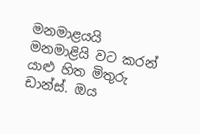මනමාළයයි මනමාළියි වට කරන් යාළු හිත මිතුරු ඩාන්ස්. ඔය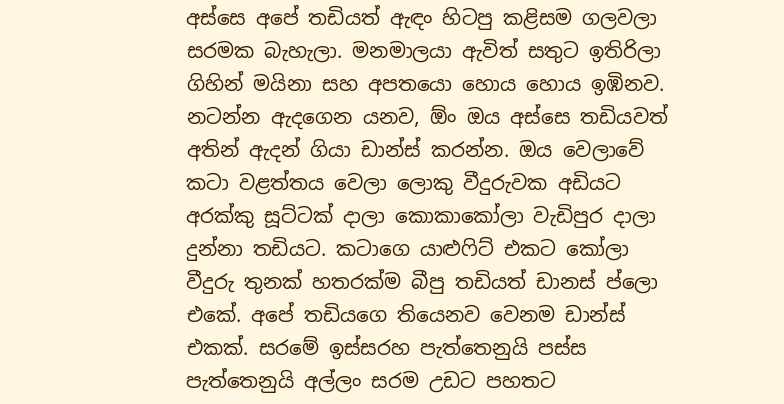අස්සෙ අපේ තඩියත් ඇඳං හිටපු කළිසම ගලවලා සරමක බැහැලා. මනමාලයා ඇවිත් සතුට ඉතිරිලා ගිහින් මයිනා සහ අපතයො හොය හොය ඉඹිනව. නටන්න ඇදගෙන යනව, ඕං ඔය අස්සෙ තඩියවත් අතින් ඇදන් ගියා ඩාන්ස් කරන්න. ඔය වෙලාවේ කටා වළත්තය වෙලා ලොකු වීදුරුවක අඩියට අරක්කු සූට්ටක් දාලා කොකාකෝලා වැඩිපුර දාලා දුන්නා තඩියට. කටාගෙ යාළුෆිට් එකට කෝලා වීදුරු තුනක් හතරක්ම බීපු තඩියත් ඩානස් ප්ලො එකේ. අපේ තඩියගෙ තියෙනව වෙනම ඩාන්ස් එකක්. සරමේ ඉස්සරහ පැත්තෙනුයි පස්ස පැත්තෙනුයි අල්ලං සරම උඩට පහතට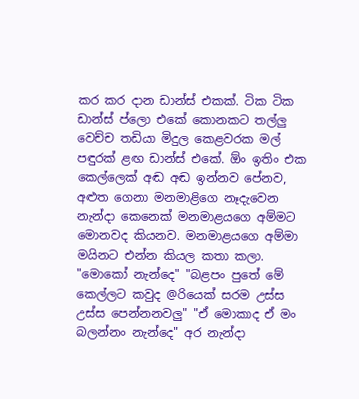කර කර දාන ඩාන්ස් එකක්. ටික ටික ඩාන්ස් ප්ලො එකේ කොනකට තල්ලු වෙච්ච තඩියා මිදුල කෙළවරක මල් පඳුරක් ළඟ ඩාන්ස් එකේ. ඕං ඉතිං එක කෙල්ලෙක් අඬ අඬ ඉන්නව පේනව, අළුත ගෙනා මනමාළිගෙ නෑදැවෙන නැන්දා කෙනෙක් මනමාළයගෙ අම්මට මොනවද කියනව. මනමාළයගෙ අම්මා මයිනට එන්න කියල කතා කලා. "මොකෝ නැන්දෙ" "බළපං පුතේ මේ කෙල්ලට කවුද @රියෙක් සරම උස්ස උස්ස පෙන්නනවලු" "ඒ මොකාද ඒ මං බලන්නං නැන්දෙ" අර නැන්දා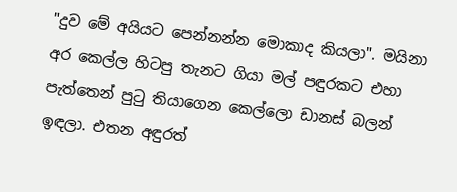"දුව මේ අයියට පෙන්නන්න මොකාද කියලා". මයිනා අර කෙල්ල හිටපු තැනට ගියා මල් පඳුරකට එහා පැත්තෙන් පුටු තියාගෙන කෙල්ලො ඩානස් බලන් ඉඳලා. එතන අඳුරත්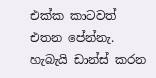එක්ක කාටවත් එතන පේන්නැ. හැබැයි ඩාන්ස් කරන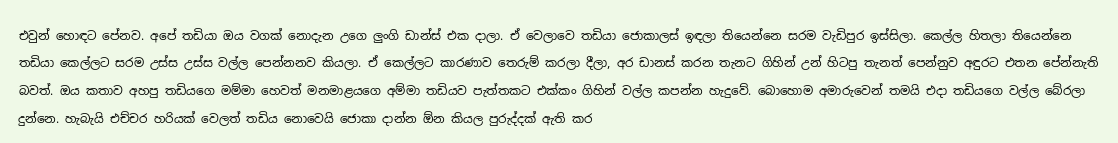එවුන් හොඳට පේනව. අපේ තඩියා ඔය වගක් නොදැන උගෙ ලුංගි ඩාන්ස් එක දාලා. ඒ වෙලාවෙ තඩියා ජොකාලස් ඉඳලා තියෙන්නෙ සරම වැඩිපුර ඉස්සිලා. කෙල්ල හිතලා තියෙන්නෙ තඩියා කෙල්ලට සරම උස්ස උස්ස වල්ල පෙන්නනව කියලා. ඒ කෙල්ලට කාරණාව තෙරුම් කරලා දීලා, අර ඩානස් කරන තැනට ගිහින් උන් හිටපු තැනත් පෙන්නුව අඳුරට එතන පේන්නැති බවත්. ඔය කතාව අහපු තඩියගෙ මම්මා හෙවත් මනමාළයගෙ අම්මා තඩියව පැත්තකට එක්කං ගිහින් වල්ල කපන්න හැදුවේ. බොහොම අමාරුවෙන් තමයි එදා තඩියගෙ වල්ල බේරලා දුන්නෙ. හැබැයි එච්චර හරියක් වෙලත් තඩිය නොවෙයි ජොකා දාන්න ඕන කියල පුරුද්දක් ඇති කර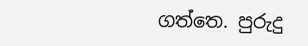ගත්තෙ. පුරුදු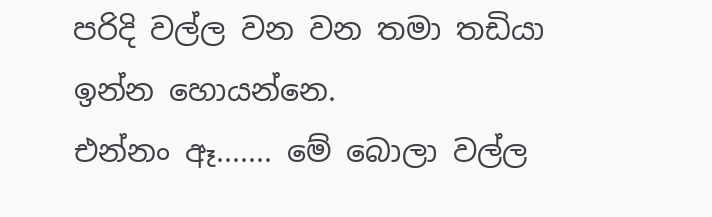පරිදි වල්ල වන වන තමා තඩියා ඉන්න හොයන්නෙ.
එන්නං ඈ....... මේ බොලා වල්ල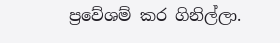ප්‍රවේශම් කර ගිනිල්ලා.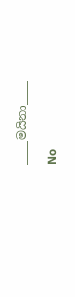____මයිනා____

No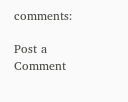comments:

Post a Comment